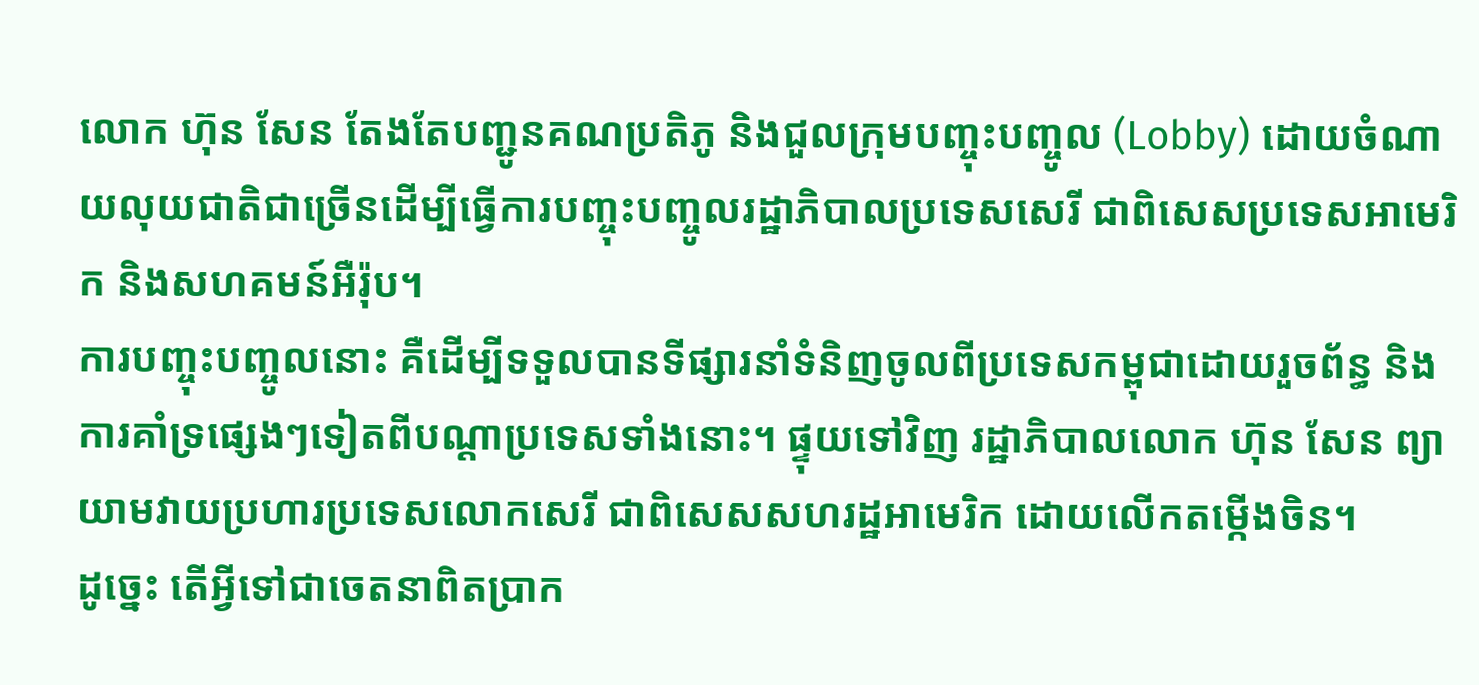លោក ហ៊ុន សែន តែងតែបញ្ជូនគណប្រតិភូ និងជួលក្រុមបញ្ចុះបញ្ចូល (Lobby) ដោយចំណាយលុយជាតិជាច្រើនដើម្បីធ្វើការបញ្ចុះបញ្ចូលរដ្ឋាភិបាលប្រទេសសេរី ជាពិសេសប្រទេសអាមេរិក និងសហគមន៍អឺរ៉ុប។
ការបញ្ចុះបញ្ចូលនោះ គឺដើម្បីទទួលបានទីផ្សារនាំទំនិញចូលពីប្រទេសកម្ពុជាដោយរួចព័ន្ធ និងការគាំទ្រផ្សេងៗទៀតពីបណ្តាប្រទេសទាំងនោះ។ ផ្ទុយទៅវិញ រដ្ឋាភិបាលលោក ហ៊ុន សែន ព្យាយាមវាយប្រហារប្រទេសលោកសេរី ជាពិសេសសហរដ្ឋអាមេរិក ដោយលើកតម្កើងចិន។
ដូច្នេះ តើអ្វីទៅជាចេតនាពិតប្រាក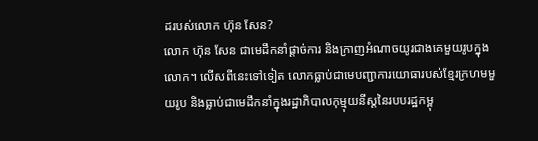ដរបស់លោក ហ៊ុន សែន?
លោក ហ៊ុន សែន ជាមេដឹកនាំផ្ដាច់ការ និងក្រាញអំណាចយូរជាងគេមួយរូបក្នុងលោក។ លើសពីនេះទៅទៀត លោកធ្លាប់ជាមេបញ្ជាការយោធារបស់ខ្មែរក្រហមមួយរូប និងធ្លាប់ជាមេដឹកនាំក្នុងរដ្ឋាភិបាលកុម្មុយនីស្តនៃរបបរដ្ឋកម្ពុ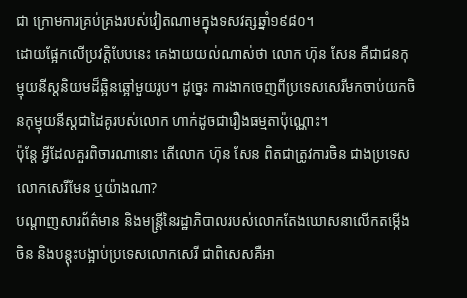ជា ក្រោមការគ្រប់គ្រងរបស់វៀតណាមក្នុងទសវត្សឆ្នាំ១៩៨០។
ដោយផ្អែកលើប្រវត្តិបែបនេះ គេងាយយល់ណាស់ថា លោក ហ៊ុន សែន គឺជាជនកុម្មុយនីស្តនិយមដ៏ឆ្អិនឆ្អៅមួយរូប។ ដូច្នេះ ការងាកចេញពីប្រទេសសេរីមកចាប់យកចិនកុម្មុយនីស្តជាដៃគូរបស់លោក ហាក់ដូចជារឿងធម្មតាប៉ុណ្ណោះ។
ប៉ុន្តែ អ្វីដែលគួរពិចារណានោះ តើលោក ហ៊ុន សែន ពិតជាត្រូវការចិន ជាងប្រទេសលោកសេរីមែន ឬយ៉ាងណា?
បណ្ដាញសារព័ត៌មាន និងមន្ត្រីនៃរដ្ឋាភិបាលរបស់លោកតែងឃោសនាលើកតម្កើងចិន និងបន្តុះបង្អាប់ប្រទេសលោកសេរី ជាពិសេសគឺអា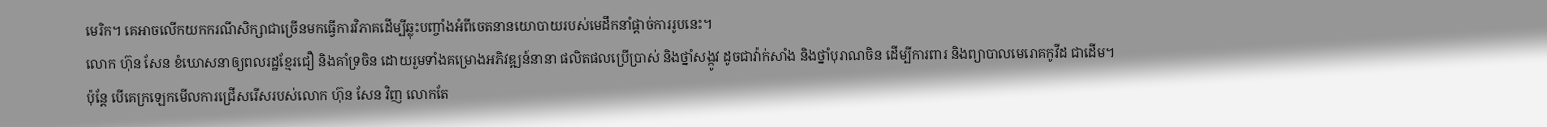មេរិក។ គេអាចលើកយកករណីសិក្សាជាច្រើនមកធ្វើការវិភាគដើម្បីឆ្លុះបញ្ចាំងអំពីចេតនានយោបាយរបស់មេដឹកនាំផ្ដាច់ការរូបនេះ។
លោក ហ៊ុន សែន ខំឃោសនាឲ្យពលរដ្ឋខ្មែរជឿ និងគាំទ្រចិន ដោយរួមទាំងគម្រោងអភិវឌ្ឍន៍នានា ផលិតផលប្រើប្រាស់ និងថ្នាំសង្កូវ ដូចជាវ៉ាក់សាំង និងថ្នាំបុរាណចិន ដើម្បីការពារ និងព្យាបាលមេរោគកូវីដ ជាដើម។
ប៉ុន្តែ បើគេក្រឡេកមើលការជ្រើសរើសរបស់លោក ហ៊ុន សែន វិញ លោកតែ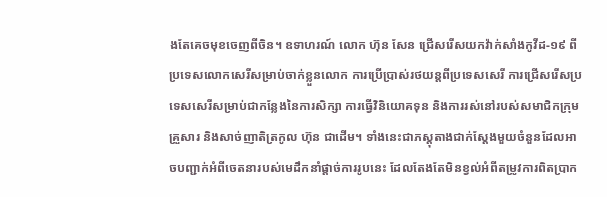ងតែគេចមុខចេញពីចិន។ ឧទាហរណ៍ លោក ហ៊ុន សែន ជ្រើសរើសយកវ៉ាក់សាំងកូវីដ-១៩ ពីប្រទេសលោកសេរីសម្រាប់ចាក់ខ្លួនលោក ការប្រើប្រាស់រថយន្តពីប្រទេសសេរី ការជ្រើសរើសប្រទេសសេរីសម្រាប់ជាកន្លែងនៃការសិក្សា ការធ្វើវិនិយោគទុន និងការរស់នៅរបស់សមាជិកក្រុមគ្រួសារ និងសាច់ញាតិត្រកូល ហ៊ុន ជាដើម។ ទាំងនេះជាភស្តុតាងជាក់ស្តែងមួយចំនួនដែលអាចបញ្ជាក់អំពីចេតនារបស់មេដឹកនាំផ្ដាច់ការរូបនេះ ដែលតែងតែមិនខ្វល់អំពីតម្រូវការពិតប្រាក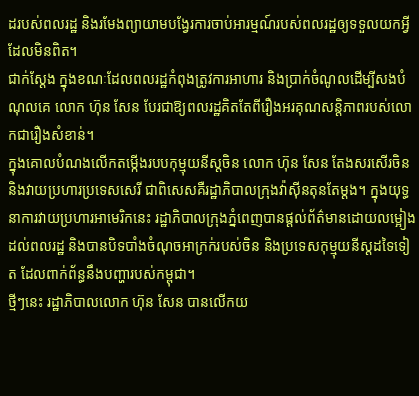ដរបស់ពលរដ្ឋ និងរមែងព្យាយាមបង្វែរការចាប់អារម្មណ៍របស់ពលរដ្ឋឲ្យទទួលយកអ្វីដែលមិនពិត។
ជាក់ស្តែង ក្នុងខណៈដែលពលរដ្ឋកំពុងត្រូវការអាហារ និងប្រាក់ចំណូលដើម្បីសងបំណុលគេ លោក ហ៊ុន សែន បែរជាឱ្យពលរដ្ឋគិតតែពីរឿងអរគុណសន្តិភាពរបស់លោកជារឿងសំខាន់។
ក្នុងគោលបំណងលើកតម្កើងរបបកុម្មុយនីស្តចិន លោក ហ៊ុន សែន តែងសរសើរចិន និងវាយប្រហារប្រទេសសេរី ជាពិសេសគឺរដ្ឋាភិបាលក្រុងវ៉ាស៊ីនតុនតែម្តង។ ក្នុងយុទ្ធនាការវាយប្រហារអាមេរិកនេះ រដ្ឋាភិបាលក្រុងភ្នំពេញបានផ្តល់ព័ត៌មានដោយលម្អៀងដល់ពលរដ្ឋ និងបានបិទបាំងចំណុចអាក្រក់របស់ចិន និងប្រទេសកុម្មុយនីស្តដទៃទៀត ដែលពាក់ព័ន្ធនឹងបញ្ហារបស់កម្ពុជា។
ថ្មីៗនេះ រដ្ឋាភិបាលលោក ហ៊ុន សែន បានលើកយ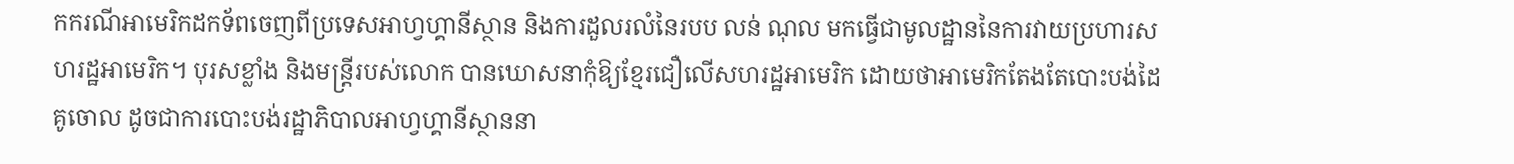កករណីអាមេរិកដកទ័ពចេញពីប្រទេសអាហ្វហ្គានីស្ថាន និងការដួលរលំនៃរបប លន់ ណុល មកធ្វើជាមូលដ្ឋាននៃការវាយប្រហារសហរដ្ឋអាមេរិក។ បុរសខ្លាំង និងមន្ត្រីរបស់លោក បានឃោសនាកុំឱ្យខ្មែរជឿលើសហរដ្ឋអាមេរិក ដោយថាអាមេរិកតែងតែបោះបង់ដៃគូចោល ដូចជាការបោះបង់រដ្ឋាភិបាលអាហ្វហ្គានីស្ថាននា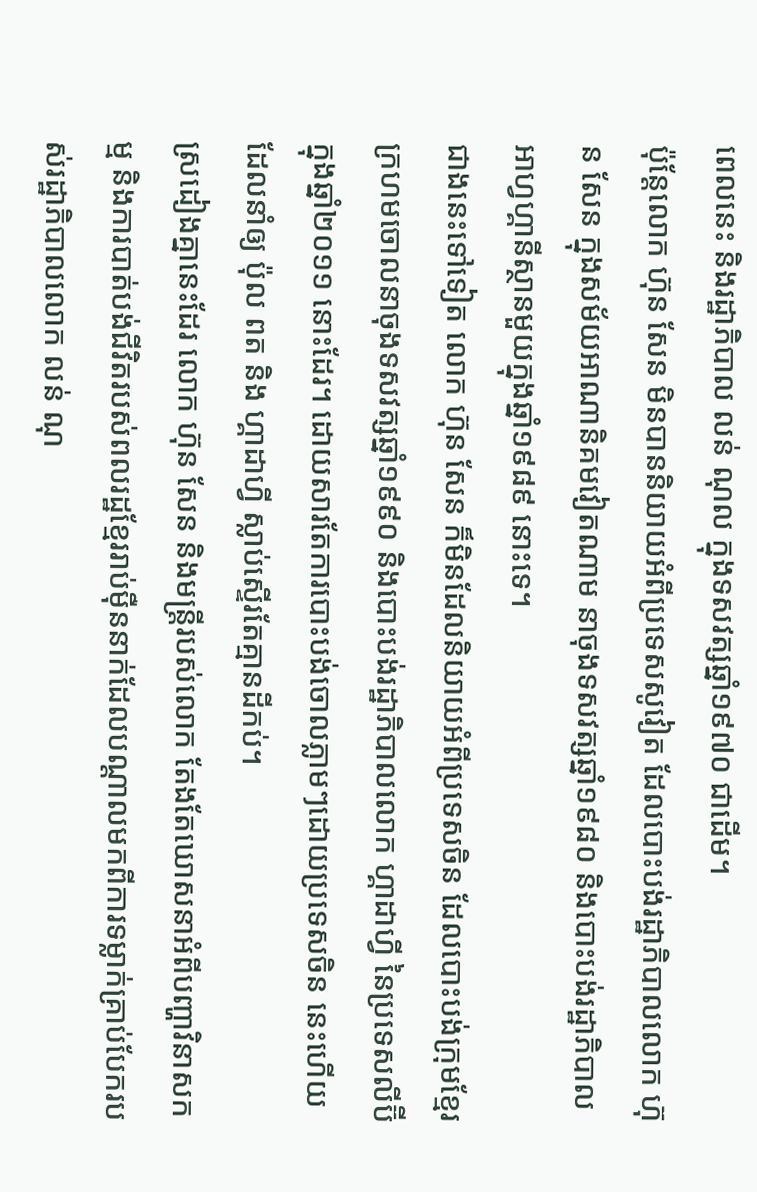ពេលនេះ និងរដ្ឋាភិបាល លន់ ណុល ក្នុងទសវត្សឆ្នាំ១៩៧០ ជាដើម។
ប៉ុន្តែលោក ហ៊ុន សែន មិនបាននិយាយអំពីប្រទេសសូវៀត ដែលបោះបង់រដ្ឋាភិបាលលោក ហ៊ុន សែន ក្នុងសម័យអាណានិគមវៀតណាម នាចុងទសវត្សឆ្នាំ១៩៨០ និងបោះបង់រដ្ឋាភិបាលអាហ្វហ្គានីស្ថានមួយក្នុងឆ្នាំ១៩៨៩ នោះទេ។
ជាងនេះទៅទៀត លោក ហ៊ុន សែន ក៏មិនដែលនិយាយអំពីប្រទេសចិន ដែលបោះបង់ក្រុមខ្មែរក្រហមចោលនាចុងទសវត្សឆ្នាំ១៩៩០ និងបោះបង់រដ្ឋាភិបាលលោក ហ្គាដាហ្វី នៃប្រទេសលីប៊ី ក្នុងឆ្នាំ២០១១ នោះដែរ។ ដោយសារតែការបោះបង់ចោលភ្លាមៗដោយប្រទេសចិន នេះហើយ ដែលនាំឲ្យ ប៉ុល ពត និង ហ្គាដាហ្វី ស្លាប់ស្ទើរតែគ្មានដីកប់។
ស្រដៀងគ្នានេះដែរ លោក ហ៊ុន សែន និងមន្ត្រីរបស់លោក តែងតែឃោសនាអំពីបញ្ហាវិនាសកម្ម និងការបាត់បង់ជីវិតរបស់ពលរដ្ឋខ្មែររាប់ម៉ឺននាក់ដែលបណ្តាលមកពីការទម្លាក់គ្រាប់បែករបស់រដ្ឋាភិបាលលោក លន់ ណុ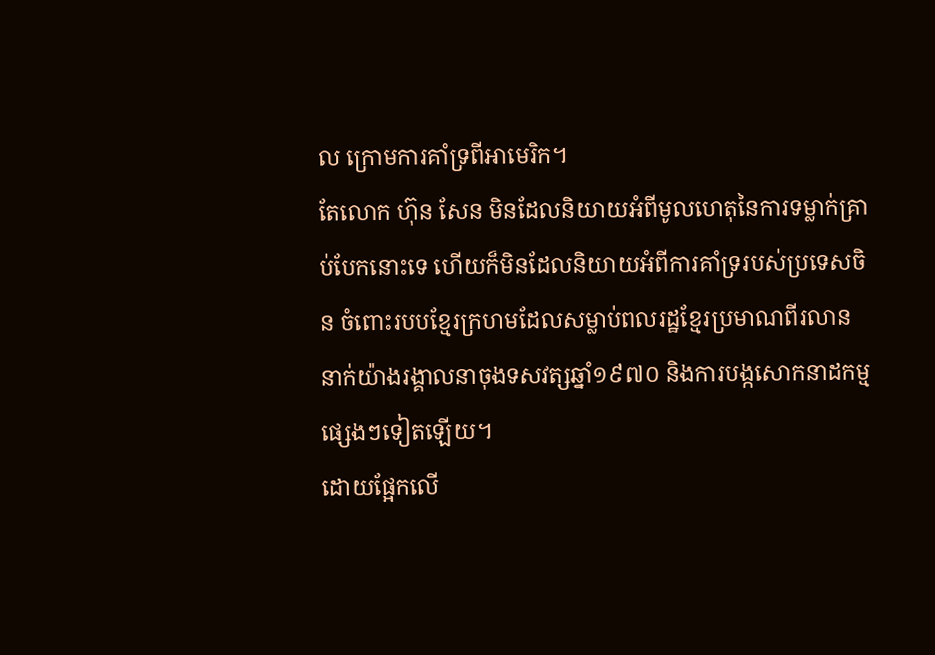ល ក្រោមការគាំទ្រពីអាមេរិក។
តែលោក ហ៊ុន សែន មិនដែលនិយាយអំពីមូលហេតុនៃការទម្លាក់គ្រាប់បែកនោះទេ ហើយក៏មិនដែលនិយាយអំពីការគាំទ្ររបស់ប្រទេសចិន ចំពោះរបបខ្មែរក្រហមដែលសម្លាប់ពលរដ្ឋខ្មែរប្រមាណពីរលាននាក់យ៉ាងរង្គាលនាចុងទសវត្សឆ្នាំ១៩៧០ និងការបង្កសោកនាដកម្មផ្សេងៗទៀតឡើយ។
ដោយផ្អែកលើ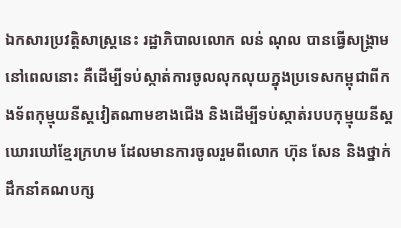ឯកសារប្រវត្តិសាស្ត្រនេះ រដ្ឋាភិបាលលោក លន់ ណុល បានធ្វើសង្គ្រាមនៅពេលនោះ គឺដើម្បីទប់ស្កាត់ការចូលលុកលុយក្នុងប្រទេសកម្ពុជាពីកងទ័ពកុម្មុយនីស្តវៀតណាមខាងជើង និងដើម្បីទប់ស្កាត់របបកុម្មុយនីស្តឃោរឃៅខ្មែរក្រហម ដែលមានការចូលរួមពីលោក ហ៊ុន សែន និងថ្នាក់ដឹកនាំគណបក្ស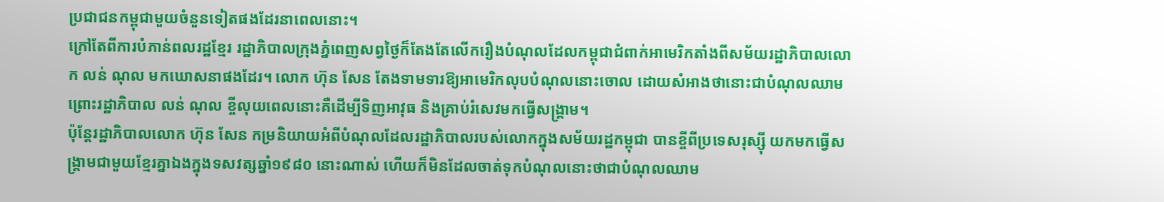ប្រជាជនកម្ពុជាមួយចំនួនទៀតផងដែរនាពេលនោះ។
ក្រៅតែពីការបំភាន់ពលរដ្ឋខ្មែរ រដ្ឋាភិបាលក្រុងភ្នំពេញសព្វថ្ងៃក៏តែងតែលើករឿងបំណុលដែលកម្ពុជាជំពាក់អាមេរិកតាំងពីសម័យរដ្ឋាភិបាលលោក លន់ ណុល មកឃោសនាផងដែរ។ លោក ហ៊ុន សែន តែងទាមទារឱ្យអាមេរិកលុបបំណុលនោះចោល ដោយសំអាងថានោះជាបំណុលឈាម ព្រោះរដ្ឋាភិបាល លន់ ណុល ខ្ចីលុយពេលនោះគឺដើម្បីទិញអាវុធ និងគ្រាប់រំសេវមកធ្វើសង្គ្រាម។
ប៉ុន្តែរដ្ឋាភិបាលលោក ហ៊ុន សែន កម្រនិយាយអំពីបំណុលដែលរដ្ឋាភិបាលរបស់លោកក្នុងសម័យរដ្ឋកម្ពុជា បានខ្ចីពីប្រទេសរុស្ស៊ី យកមកធ្វើសង្គ្រាមជាមួយខ្មែរគ្នាឯងក្នុងទសវត្សឆ្នាំ១៩៨០ នោះណាស់ ហើយក៏មិនដែលចាត់ទុកបំណុលនោះថាជាបំណុលឈាម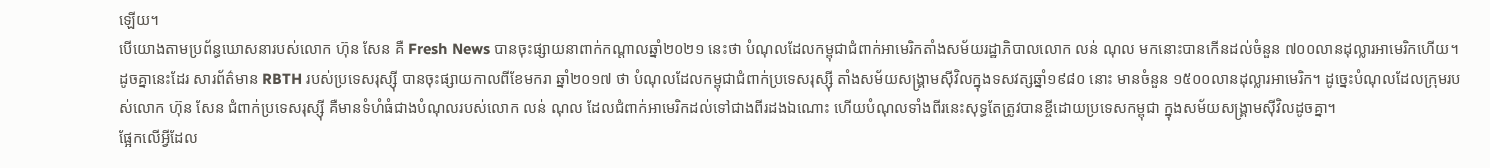ឡើយ។
បើយោងតាមប្រព័ន្ធឃោសនារបស់លោក ហ៊ុន សែន គឺ Fresh News បានចុះផ្សាយនាពាក់កណ្តាលឆ្នាំ២០២១ នេះថា បំណុលដែលកម្ពុជាជំពាក់អាមេរិកតាំងសម័យរដ្ឋាភិបាលលោក លន់ ណុល មកនោះបានកើនដល់ចំនួន ៧០០លានដុល្លារអាមេរិកហើយ។
ដូចគ្នានេះដែរ សារព័ត៌មាន RBTH របស់ប្រទេសរុស្ស៊ី បានចុះផ្សាយកាលពីខែមករា ឆ្នាំ២០១៧ ថា បំណុលដែលកម្ពុជាជំពាក់ប្រទេសរុស្ស៊ី តាំងសម័យសង្គ្រាមស៊ីវិលក្នុងទសវត្សឆ្នាំ១៩៨០ នោះ មានចំនួន ១៥០០លានដុល្លារអាមេរិក។ ដូច្នេះបំណុលដែលក្រុមរបស់លោក ហ៊ុន សែន ជំពាក់ប្រទេសរុស្ស៊ី គឺមានទំហំធំជាងបំណុលរបស់លោក លន់ ណុល ដែលជំពាក់អាមេរិកដល់ទៅជាងពីរដងឯណោះ ហើយបំណុលទាំងពីរនេះសុទ្ធតែត្រូវបានខ្ចីដោយប្រទេសកម្ពុជា ក្នុងសម័យសង្គ្រាមស៊ីវិលដូចគ្នា។
ផ្អែកលើអ្វីដែល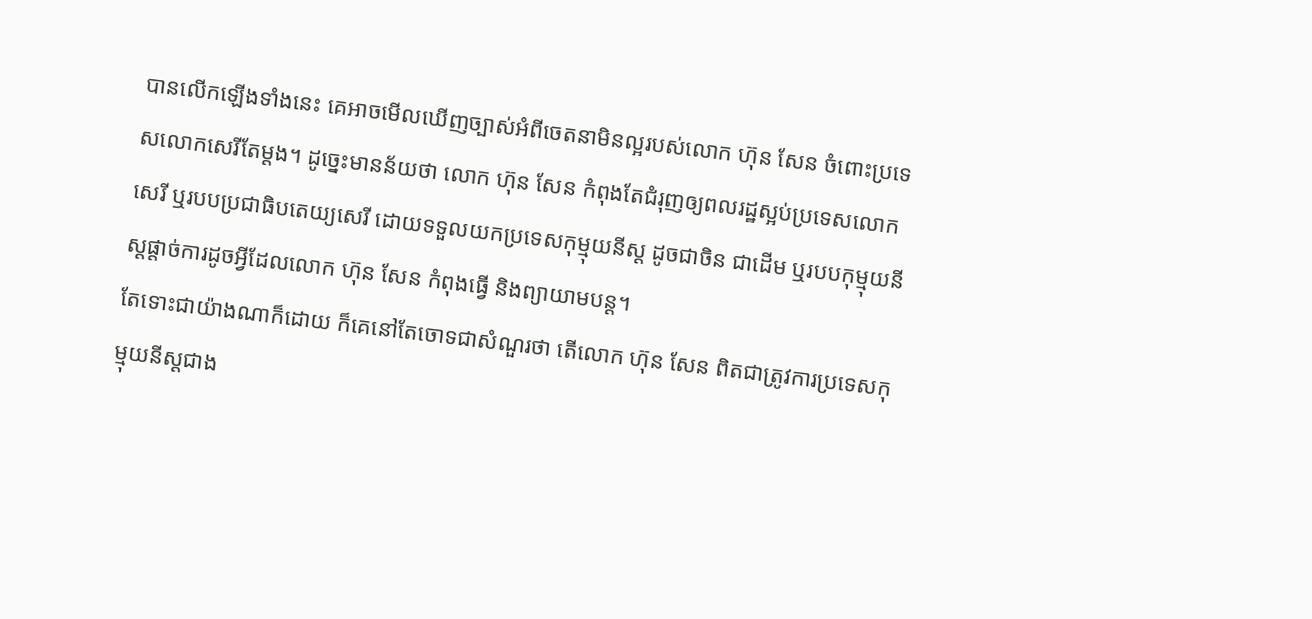បានលើកឡើងទាំងនេះ គេអាចមើលឃើញច្បាស់អំពីចេតនាមិនល្អរបស់លោក ហ៊ុន សែន ចំពោះប្រទេសលោកសេរីតែម្តង។ ដូច្នេះមានន័យថា លោក ហ៊ុន សែន កំពុងតែជំរុញឲ្យពលរដ្ឋស្អប់ប្រទេសលោកសេរី ឬរបបប្រជាធិបតេយ្យសេរី ដោយទទួលយកប្រទេសកុម្មុយនីស្ត ដូចជាចិន ជាដើម ឬរបបកុម្មុយនីស្តផ្ដាច់ការដូចអ្វីដែលលោក ហ៊ុន សែន កំពុងធ្វើ និងព្យាយាមបន្ត។
តែទោះជាយ៉ាងណាក៏ដោយ ក៏គេនៅតែចោទជាសំណួរថា តើលោក ហ៊ុន សែន ពិតជាត្រូវការប្រទេសកុម្មុយនីស្តជាង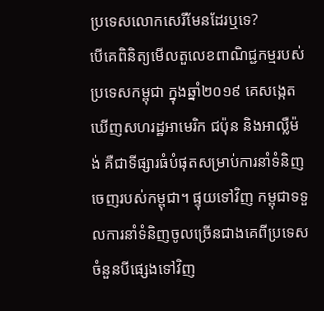ប្រទេសលោកសេរីមែនដែរឬទេ?
បើគេពិនិត្យមើលតួលេខពាណិជ្ជកម្មរបស់ប្រទេសកម្ពុជា ក្នុងឆ្នាំ២០១៩ គេសង្កេតឃើញសហរដ្ឋអាមេរិក ជប៉ុន និងអាល្លឺម៉ង់ គឺជាទីផ្សារធំបំផុតសម្រាប់ការនាំទំនិញចេញរបស់កម្ពុជា។ ផ្ទុយទៅវិញ កម្ពុជាទទួលការនាំទំនិញចូលច្រើនជាងគេពីប្រទេសចំនួនបីផ្សេងទៅវិញ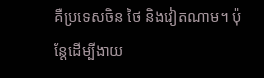គឺប្រទេសចិន ថៃ និងវៀតណាម។ ប៉ុន្តែដើម្បីងាយ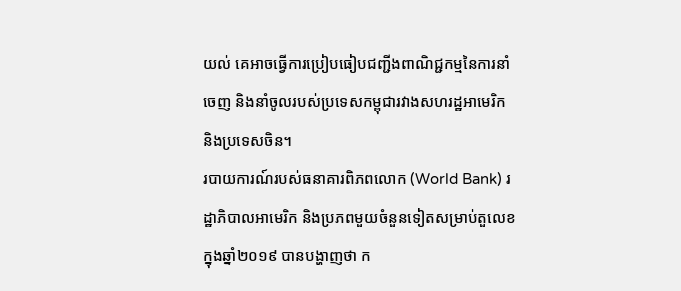យល់ គេអាចធ្វើការប្រៀបធៀបជញ្ជីងពាណិជ្ជកម្មនៃការនាំចេញ និងនាំចូលរបស់ប្រទេសកម្ពុជារវាងសហរដ្ឋអាមេរិក និងប្រទេសចិន។
របាយការណ៍របស់ធនាគារពិភពលោក (World Bank) រដ្ឋាភិបាលអាមេរិក និងប្រភពមួយចំនួនទៀតសម្រាប់តួលេខក្នុងឆ្នាំ២០១៩ បានបង្ហាញថា ក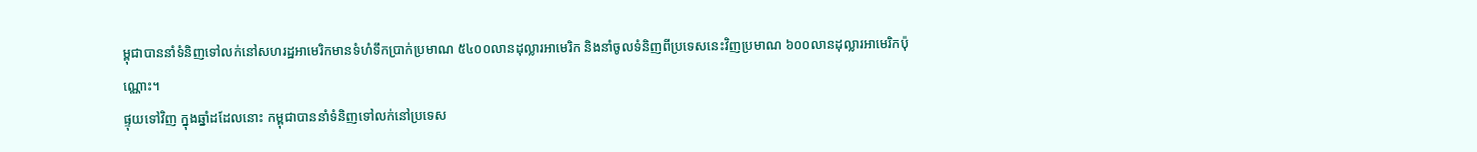ម្ពុជាបាននាំទំនិញទៅលក់នៅសហរដ្ឋអាមេរិកមានទំហំទឹកប្រាក់ប្រមាណ ៥៤០០លានដុល្លារអាមេរិក និងនាំចូលទំនិញពីប្រទេសនេះវិញប្រមាណ ៦០០លានដុល្លារអាមេរិកប៉ុណ្ណោះ។
ផ្ទុយទៅវិញ ក្នុងឆ្នាំដដែលនោះ កម្ពុជាបាននាំទំនិញទៅលក់នៅប្រទេស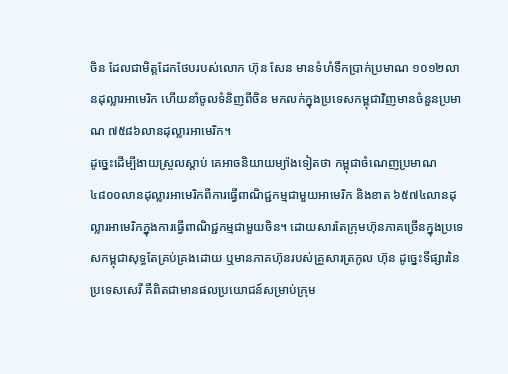ចិន ដែលជាមិត្តដែកថែបរបស់លោក ហ៊ុន សែន មានទំហំទឹកប្រាក់ប្រមាណ ១០១២លានដុល្លារអាមេរិក ហើយនាំចូលទំនិញពីចិន មកលក់ក្នុងប្រទេសកម្ពុជាវិញមានចំនួនប្រមាណ ៧៥៨៦លានដុល្លារអាមេរិក។
ដូច្នេះដើម្បីងាយស្រួលស្តាប់ គេអាចនិយាយម្យ៉ាងទៀតថា កម្ពុជាចំណេញប្រមាណ ៤៨០០លានដុល្លារអាមេរិកពីការធ្វើពាណិជ្ជកម្មជាមួយអាមេរិក និងខាត ៦៥៧៤លានដុល្លារអាមេរិកក្នុងការធ្វើពាណិជ្ជកម្មជាមួយចិន។ ដោយសារតែក្រុមហ៊ុនភាគច្រើនក្នុងប្រទេសកម្ពុជាសុទ្ធតែគ្រប់គ្រងដោយ ឬមានភាគហ៊ុនរបស់គ្រួសារត្រកូល ហ៊ុន ដូច្នេះទីផ្សារនៃប្រទេសសេរី គឺពិតជាមានផលប្រយោជន៍សម្រាប់ក្រុម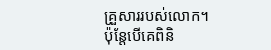គ្រួសាររបស់លោក។
ប៉ុន្តែបើគេពិនិ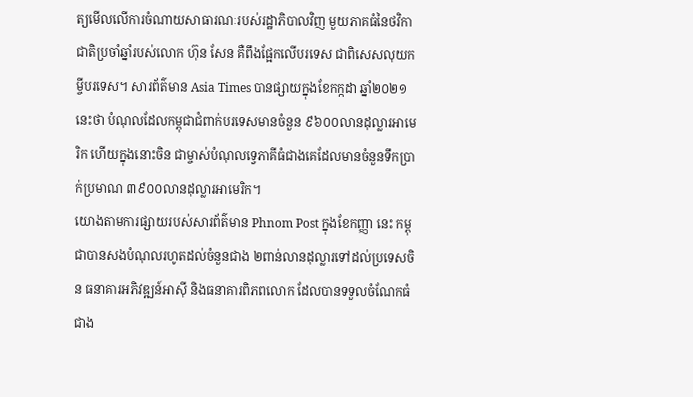ត្យមើលលើការចំណាយសាធារណៈរបស់រដ្ឋាភិបាលវិញ មួយភាគធំនៃថវិកាជាតិប្រចាំឆ្នាំរបស់លោក ហ៊ុន សែន គឺពឹងផ្អែកលើបរទេស ជាពិសេសលុយកម្ចីបរទេស។ សារព័ត៌មាន Asia Times បានផ្សាយក្នុងខែកក្កដា ឆ្នាំ២០២១ នេះថា បំណុលដែលកម្ពុជាជំពាក់បរទេសមានចំនួន ៩៦០០លានដុល្លារអាមេរិក ហើយក្នុងនោះចិន ជាម្ចាស់បំណុលទ្វេភាគីធំជាងគេដែលមានចំនួនទឹកប្រាក់ប្រមាណ ៣៩០០លានដុល្លារអាមេរិក។
យោងតាមការផ្សាយរបស់សារព័ត៌មាន Phnom Post ក្នុងខែកញ្ញា នេះ កម្ពុជាបានសងបំណុលរហូតដល់ចំនួនជាង ២ពាន់លានដុល្លារទៅដល់ប្រទេសចិន ធនាគារអភិវឌ្ឍន៍អាស៊ី និងធនាគារពិភពលោក ដែលបានទទួលចំណែកធំជាង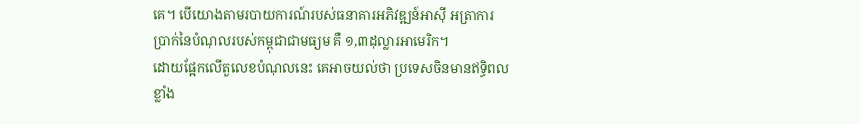គេ។ បើយោងតាមរបាយការណ៍របស់ធនាគារអភិវឌ្ឍន៍អាស៊ី អត្រាការប្រាក់នៃបំណុលរបស់កម្ពុជាជាមធ្យម គឺ ១,៣ដុល្លារអាមេរិក។
ដោយផ្អែកលើតួលេខបំណុលនេះ គេអាចយល់ថា ប្រទេសចិនមានឥទ្ធិពលខ្លាំង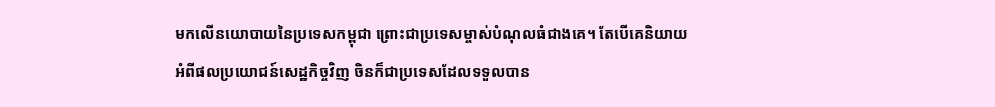មកលើនយោបាយនៃប្រទេសកម្ពុជា ព្រោះជាប្រទេសម្ចាស់បំណុលធំជាងគេ។ តែបើគេនិយាយអំពីផលប្រយោជន៍សេដ្ឋកិច្ចវិញ ចិនក៏ជាប្រទេសដែលទទួលបាន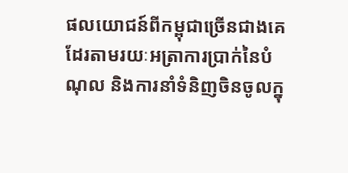ផលយោជន៍ពីកម្ពុជាច្រើនជាងគេដែរតាមរយៈអត្រាការប្រាក់នៃបំណុល និងការនាំទំនិញចិនចូលក្នុ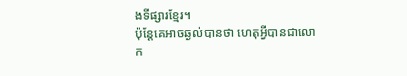ងទីផ្សារខ្មែរ។
ប៉ុន្តែគេអាចឆ្ងល់បានថា ហេតុអ្វីបានជាលោក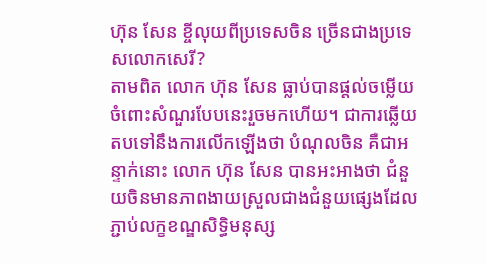ហ៊ុន សែន ខ្ចីលុយពីប្រទេសចិន ច្រើនជាងប្រទេសលោកសេរី?
តាមពិត លោក ហ៊ុន សែន ធ្លាប់បានផ្តល់ចម្លើយចំពោះសំណួរបែបនេះរួចមកហើយ។ ជាការឆ្លើយតបទៅនឹងការលើកឡើងថា បំណុលចិន គឺជាអន្ទាក់នោះ លោក ហ៊ុន សែន បានអះអាងថា ជំនួយចិនមានភាពងាយស្រួលជាងជំនួយផ្សេងដែលភ្ជាប់លក្ខខណ្ឌសិទ្ធិមនុស្ស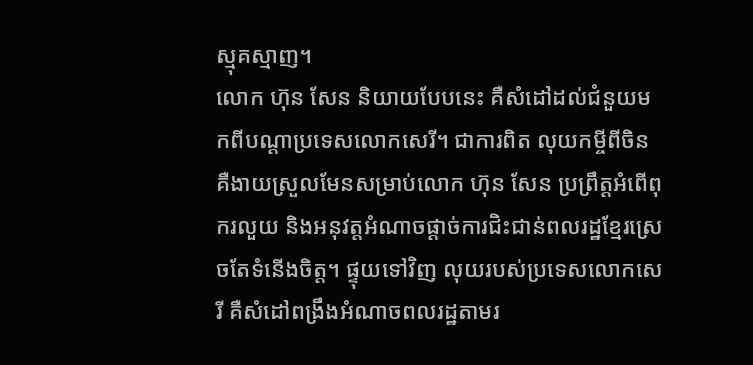ស្មុគស្មាញ។
លោក ហ៊ុន សែន និយាយបែបនេះ គឺសំដៅដល់ជំនួយមកពីបណ្តាប្រទេសលោកសេរី។ ជាការពិត លុយកម្ចីពីចិន គឺងាយស្រួលមែនសម្រាប់លោក ហ៊ុន សែន ប្រព្រឹត្តអំពើពុករលួយ និងអនុវត្តអំណាចផ្ដាច់ការជិះជាន់ពលរដ្ឋខ្មែរស្រេចតែទំនើងចិត្ត។ ផ្ទុយទៅវិញ លុយរបស់ប្រទេសលោកសេរី គឺសំដៅពង្រឹងអំណាចពលរដ្ឋតាមរ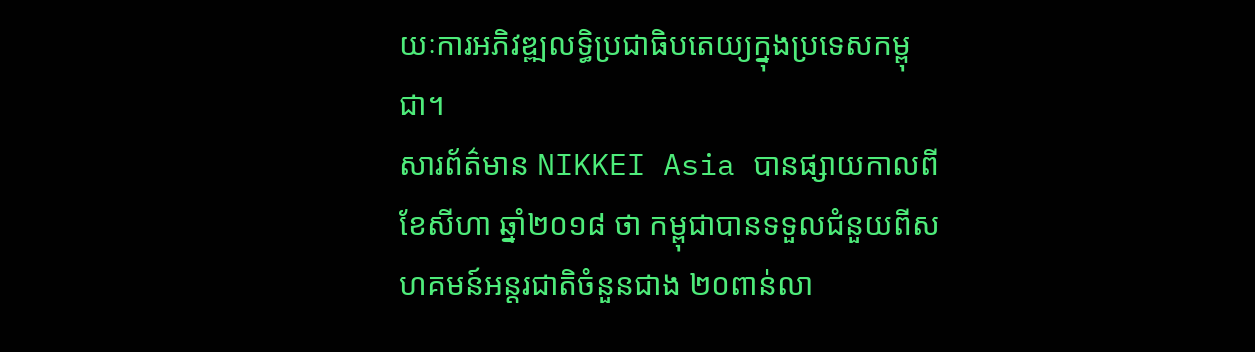យៈការអភិវឌ្ឍលទ្ធិប្រជាធិបតេយ្យក្នុងប្រទេសកម្ពុជា។
សារព័ត៌មាន NIKKEI Asia បានផ្សាយកាលពីខែសីហា ឆ្នាំ២០១៨ ថា កម្ពុជាបានទទួលជំនួយពីសហគមន៍អន្តរជាតិចំនួនជាង ២០ពាន់លា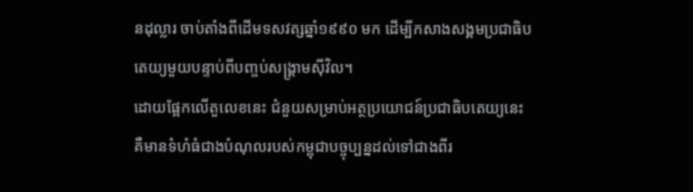នដុល្លារ ចាប់តាំងពីដើមទសវត្សឆ្នាំ១៩៩០ មក ដើម្បីកសាងសង្គមប្រជាធិបតេយ្យមួយបន្ទាប់ពីបញ្ចប់សង្គ្រាមស៊ីវិល។
ដោយផ្អែកលើតួលេខនេះ ជំនួយសម្រាប់អត្ថប្រយោជន៍ប្រជាធិបតេយ្យនេះ គឺមានទំហំធំជាងបំណុលរបស់កម្ពុជាបច្ចុប្បន្នដល់ទៅជាងពីរ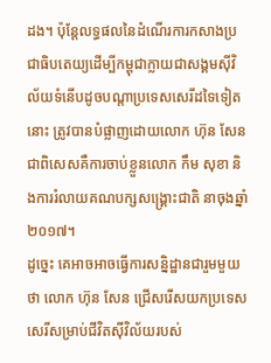ដង។ ប៉ុន្តែលទ្ធផលនៃដំណើរការកសាងប្រជាធិបតេយ្យដើម្បីកម្ពុជាក្លាយជាសង្គមស៊ីវិល័យទំនើបដូចបណ្តាប្រទេសសេរីដទៃទៀតនោះ ត្រូវបានបំផ្លាញដោយលោក ហ៊ុន សែន ជាពិសេសគឺការចាប់ខ្លួនលោក កឹម សុខា និងការរំលាយគណបក្សសង្គ្រោះជាតិ នាចុងឆ្នាំ២០១៧។
ដូច្នេះ គេអាចអាចធ្វើការសន្និដ្ឋានជារួមមួយថា លោក ហ៊ុន សែន ជ្រើសរើសយកប្រទេសសេរីសម្រាប់ជីវិតស៊ីវិល័យរបស់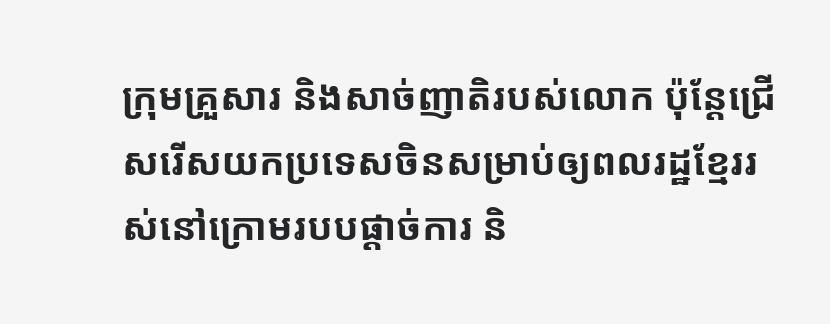ក្រុមគ្រួសារ និងសាច់ញាតិរបស់លោក ប៉ុន្តែជ្រើសរើសយកប្រទេសចិនសម្រាប់ឲ្យពលរដ្ឋខ្មែររស់នៅក្រោមរបបផ្ដាច់ការ និ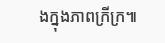ងក្នុងភាពក្រីក្រ៕